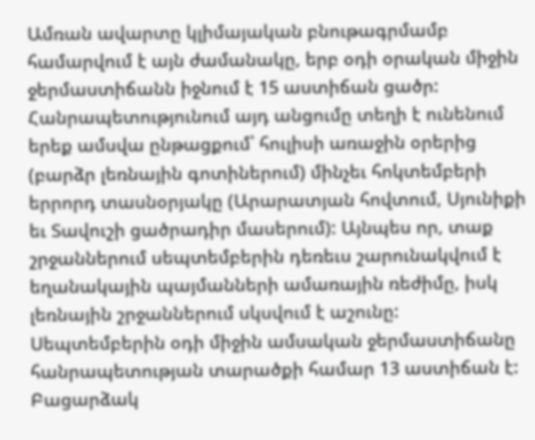Ամռան ավարտը կլիմայական բնութագրմամբ համարվում է այն ժամանակը, երբ օդի օրական միջին ջերմաստիճանն իջնում է 15 աստիճան ցածր: Հանրապետությունում այդ անցումը տեղի է ունենում երեք ամսվա ընթացքում՝ հուլիսի առաջին օրերից (բարձր լեռնային գոտիներում) մինչեւ հոկտեմբերի երրորդ տասնօրյակը (Արարատյան հովտում, Սյունիքի եւ Տավուշի ցածրադիր մասերում): Այնպես որ, տաք շրջաններում սեպտեմբերին դեռեւս շարունակվում է եղանակային պայմանների ամառային ռեժիմը, իսկ լեռնային շրջաններում սկսվում է աշունը:
Սեպտեմբերին օդի միջին ամսական ջերմաստիճանը հանրապետության տարածքի համար 13 աստիճան է: Բացարձակ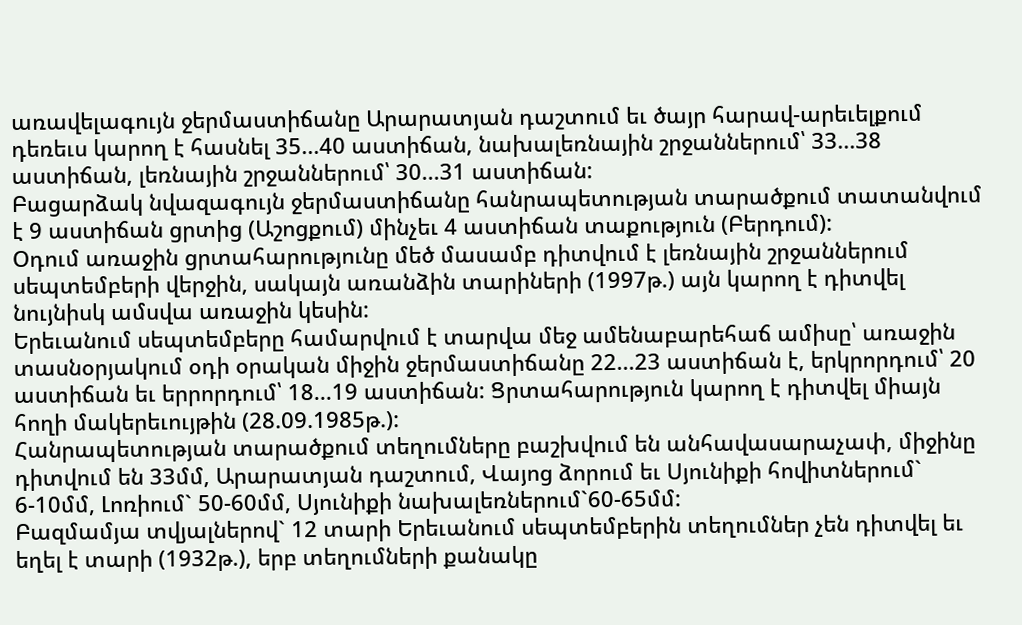առավելագույն ջերմաստիճանը Արարատյան դաշտում եւ ծայր հարավ-արեւելքում դեռեւս կարող է հասնել 35...40 աստիճան, նախալեռնային շրջաններում՝ 33...38 աստիճան, լեռնային շրջաններում՝ 30...31 աստիճան:
Բացարձակ նվազագույն ջերմաստիճանը հանրապետության տարածքում տատանվում է 9 աստիճան ցրտից (Աշոցքում) մինչեւ 4 աստիճան տաքություն (Բերդում):
Օդում առաջին ցրտահարությունը մեծ մասամբ դիտվում է լեռնային շրջաններում սեպտեմբերի վերջին, սակայն առանձին տարիների (1997թ.) այն կարող է դիտվել նույնիսկ ամսվա առաջին կեսին:
Երեւանում սեպտեմբերը համարվում է տարվա մեջ ամենաբարեհաճ ամիսը՝ առաջին տասնօրյակում օդի օրական միջին ջերմաստիճանը 22...23 աստիճան է, երկրորդում՝ 20 աստիճան եւ երրորդում՝ 18...19 աստիճան: Ցրտահարություն կարող է դիտվել միայն հողի մակերեւույթին (28.09.1985թ.):
Հանրապետության տարածքում տեղումները բաշխվում են անհավասարաչափ, միջինը դիտվում են 33մմ, Արարատյան դաշտում, Վայոց ձորում եւ Սյունիքի հովիտներում` 6-10մմ, Լոռիում` 50-60մմ, Սյունիքի նախալեռներում`60-65մմ:
Բազմամյա տվյալներով` 12 տարի Երեւանում սեպտեմբերին տեղումներ չեն դիտվել եւ եղել է տարի (1932թ.), երբ տեղումների քանակը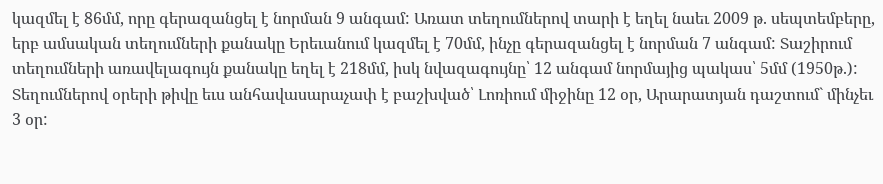կազմել է 86մմ, որը գերազանցել է նորման 9 անգամ: Առատ տեղումներով տարի է եղել նաեւ 2009 թ. սեպտեմբերը, երբ ամսական տեղումների քանակը Երեւանում կազմել է 70մմ, ինչը գերազանցել է նորման 7 անգամ: Տաշիրում տեղումների առավելագույն քանակը եղել է 218մմ, իսկ նվազագույնը՝ 12 անգամ նորմայից պակաս՝ 5մմ (1950թ.):
Տեղումներով օրերի թիվը եւս անհավասարաչափ է բաշխված՝ Լոռիում միջինը 12 օր, Արարատյան դաշտում` մինչեւ 3 օր: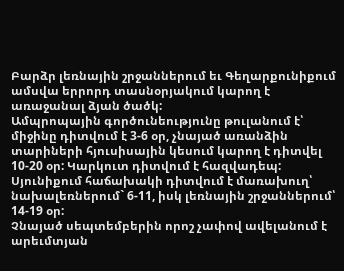Բարձր լեռնային շրջաններում եւ Գեղարքունիքում ամսվա երրորդ տասնօրյակում կարող է առաջանալ ձյան ծածկ:
Ամպրոպային գործունեությունը թուլանում է՝ միջինը դիտվում է 3-6 օր, չնայած առանձին տարիների հյուսիսային կեսում կարող է դիտվել 10-20 օր: Կարկուտ դիտվում է հազվադեպ:
Սյունիքում հաճախակի դիտվում է մառախուղ՝ նախալեռներում` 6-11, իսկ լեռնային շրջաններում՝ 14-19 օր:
Չնայած սեպտեմբերին որոշ չափով ավելանում է արեւմտյան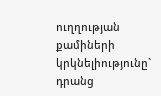ուղղության քամիների կրկնելիությունը` դրանց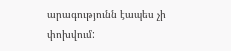արագությունն էապես չի փոխվում: